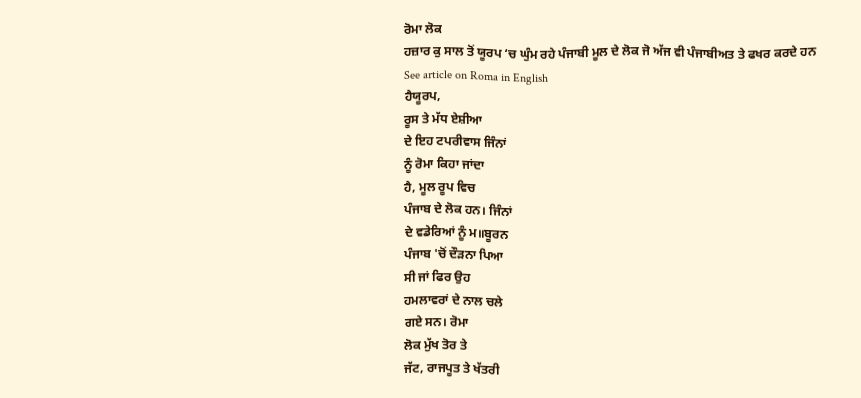ਰੋਮਾ ਲੋਕ
ਹਜ਼ਾਰ ਕੁ ਸਾਲ ਤੋਂ ਯੂਰਪ ‘ਚ ਘੁੰਮ ਰਹੇ ਪੰਜਾਬੀ ਮੂਲ ਦੇ ਲੋਕ ਜੋ ਅੱਜ ਵੀ ਪੰਜਾਬੀਅਤ ਤੇ ਫਖਰ ਕਰਦੇ ਹਨ
See article on Roma in English
ਹੈਯੂਰਪ,
ਰੂਸ ਤੇ ਮੱਧ ਏਸ਼ੀਆ
ਦੇ ਇਹ ਟਪਰੀਵਾਸ ਜਿੰਨਾਂ
ਨੂੰ ਰੋਮਾ ਕਿਹਾ ਜਾਂਦਾ
ਹੈ, ਮੂਲ ਰੂਪ ਵਿਚ
ਪੰਜਾਬ ਦੇ ਲੋਕ ਹਨ। ਜਿੰਨਾਂ
ਦੇ ਵਡੇਰਿਆਂ ਨੂੰ ਮ॥ਬੂਰਨ
ਪੰਜਾਬ 'ਚੋਂ ਦੌੜਨਾ ਪਿਆ
ਸੀ ਜਾਂ ਫਿਰ ਉਹ
ਹਮਲਾਵਰਾਂ ਦੇ ਨਾਲ ਚਲੇ
ਗਏ ਸਨ। ਰੋਮਾ
ਲੋਕ ਮੁੱਖ ਤੋਰ ਤੇ
ਜੱਟ, ਰਾਜਪੂਤ ਤੇ ਖੱਤਰੀ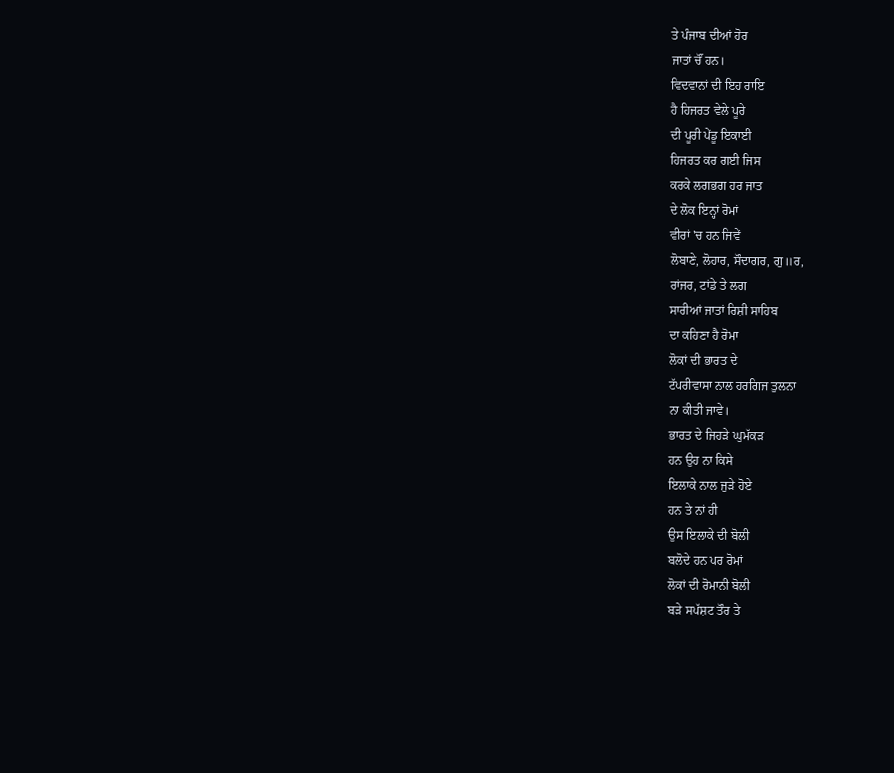ਤੇ ਪੰਜਾਬ ਦੀਆਂ ਹੋਰ
ਜਾਤਾਂ ਚੌਂ ਹਨ।
ਵਿਦਵਾਨਾਂ ਦੀ ਇਹ ਰਾਇ
ਹੈ ਹਿਜਰਤ ਵੇਲੇ ਪੂਰੇ
ਦੀ ਪੂਰੀ ਪੇਂਡੂ ਇਕਾਈ
ਹਿਜਰਤ ਕਰ ਗਈ ਜਿਸ
ਕਰਕੇ ਲਗਭਗ ਹਰ ਜਾਤ
ਦੇ ਲੋਕ ਇਨ੍ਹਾਂ ਰੋਮਾਂ
ਵੀਰਾਂ 'ਚ ਹਨ ਜਿਵੇਂ
ਲੋਬਾਣੇ, ਲੋਹਾਰ, ਸੌਦਾਗਰ, ਗੁ॥ਰ,
ਰਾਂਜਰ, ਟਾਂਡੇ ਤੇ ਲਗ
ਸਾਰੀਆਂ ਜਾਤਾਂ ਰਿਸ਼ੀ ਸਾਹਿਬ
ਦਾ ਕਹਿਣਾ ਹੈ ਰੋਮਾ
ਲੋਕਾਂ ਦੀ ਭਾਰਤ ਦੇ
ਟੱਪਰੀਵਾਸਾ ਨਾਲ ਹਰਗਿਜ ਤੁਲਨਾ
ਨਾ ਕੀਤੀ ਜਾਵੇ।
ਭਾਰਤ ਦੇ ਜਿਹੜੇ ਘੁਮੱਕੜ
ਹਨ ਉਹ ਨਾ ਕਿਸੇ
ਇਲਾਕੇ ਨਾਲ ਜੁੜੇ ਹੋਏ
ਹਨ ਤੇ ਨਾਂ ਹੀ
ਉਸ ਇਲਾਕੇ ਦੀ ਬੋਲੀ
ਬਲੋਦੇ ਹਨ ਪਰ ਰੋਮਾਂ
ਲੋਕਾਂ ਦੀ ਰੋਮਾਨੀ ਬੋਲੀ
ਬੜੇ ਸਪੱਸ਼ਟ ਤੌਰ ਤੇ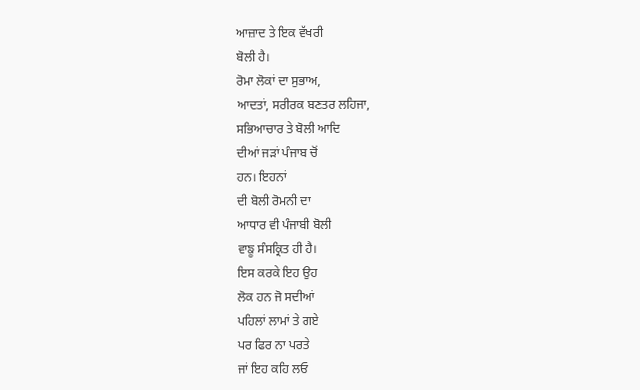ਆਜ਼ਾਦ ਤੇ ਇਕ ਵੱਖਰੀ
ਬੋਲੀ ਹੈ।
ਰੋਮਾ ਲੋਕਾਂ ਦਾ ਸੁਭਾਅ,
ਆਦਤਾਂ, ਸਰੀਰਕ ਬਣਤਰ ਲਹਿਜਾ,
ਸਭਿਆਚਾਰ ਤੇ ਬੋਲੀ ਆਦਿ
ਦੀਆਂ ਜੜਾਂ ਪੰਜਾਬ ਚੋਂ
ਹਨ। ਇਹਨਾਂ
ਦੀ ਬੋਲੀ ਰੋਮਨੀ ਦਾ
ਆਧਾਰ ਵੀ ਪੰਜਾਬੀ ਬੋਲੀ
ਵਾਙੂ ਸੰਸਕ੍ਰਿਤ ਹੀ ਹੈ।
ਇਸ ਕਰਕੇ ਇਹ ਉਹ
ਲੋਕ ਹਨ ਜੋ ਸਦੀਆਂ
ਪਹਿਲਾਂ ਲਾਮਾਂ ਤੇ ਗਏ
ਪਰ ਫਿਰ ਨਾ ਪਰਤੇ
ਜਾਂ ਇਹ ਕਹਿ ਲਓ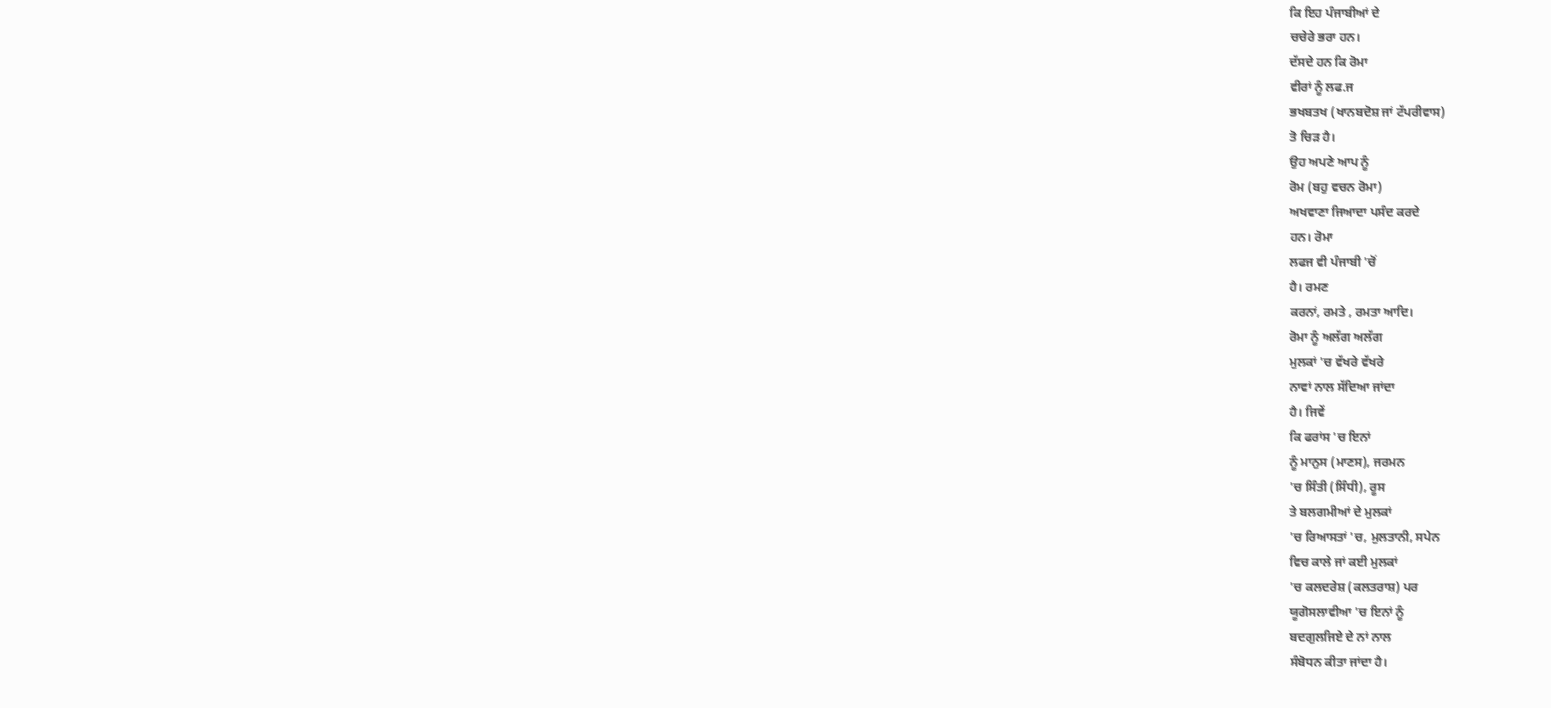ਕਿ ਇਹ ਪੰਜਾਬੀਆਂ ਦੇ
ਚਚੇਰੇ ਭਰਾ ਹਨ।
ਦੱਸਦੇ ਹਨ ਕਿ ਰੋਮਾ
ਵੀਰਾਂ ਨੂੰ ਲਫ.ਜ
ਭਖਬਤਖ (ਖਾਨਬਦੋਸ਼ ਜਾਂ ਟੱਪਰੀਵਾਸ)
ਤੋ ਚਿੜ ਹੈ।
ਉਹ ਅਪਣੇ ਆਪ ਨੂੰ
ਰੋਮ (ਬਹੁ ਵਚਨ ਰੋਮਾ)
ਅਖਵਾਣਾ ਜਿਆਦਾ ਪਸੰਦ ਕਰਦੇ
ਹਨ। ਰੋਮਾ
ਲਫਜ ਵੀ ਪੰਜਾਬੀ 'ਚੋਂ
ਹੈ। ਰਮਣ
ਕਰਨਾਂ, ਰਮਤੇ , ਰਮਤਾ ਆਦਿ।
ਰੋਮਾ ਨੂੰ ਅਲੱਗ ਅਲੱਗ
ਮੁਲਕਾਂ 'ਚ ਵੱਖਰੇ ਵੱਖਰੇ
ਨਾਵਾਂ ਨਾਲ ਸੱਦਿਆ ਜਾਂਦਾ
ਹੈ। ਜਿਵੇਂ
ਕਿ ਫਰਾਂਸ 'ਚ ਇਨਾਂ
ਨੂੰ ਮਾਨੁਸ (ਮਾਣਸ), ਜਰਮਨ
'ਚ ਸਿੰਤੀ (ਸਿੰਧੀ), ਰੂਸ
ਤੇ ਬਲਗਮੀਆਂ ਦੇ ਮੁਲਕਾਂ
'ਚ ਰਿਆਸਤਾਂ 'ਚ, ਮੁਲਤਾਨੀ, ਸਪੇਨ
ਵਿਚ ਕਾਲੇ ਜਾਂ ਕਈ ਮੁਲਕਾਂ
'ਚ ਕਲਦਰੇਸ਼ (ਕਲਤਰਾਸ਼) ਪਰ
ਯੂਗੋਸਲਾਵੀਆ 'ਚ ਇਨਾਂ ਨੂੰ
ਬਦਗੁਲਜਿਏ ਦੇ ਨਾਂ ਨਾਲ
ਸੰਬੋਧਨ ਕੀਤਾ ਜਾਂਦਾ ਹੈ।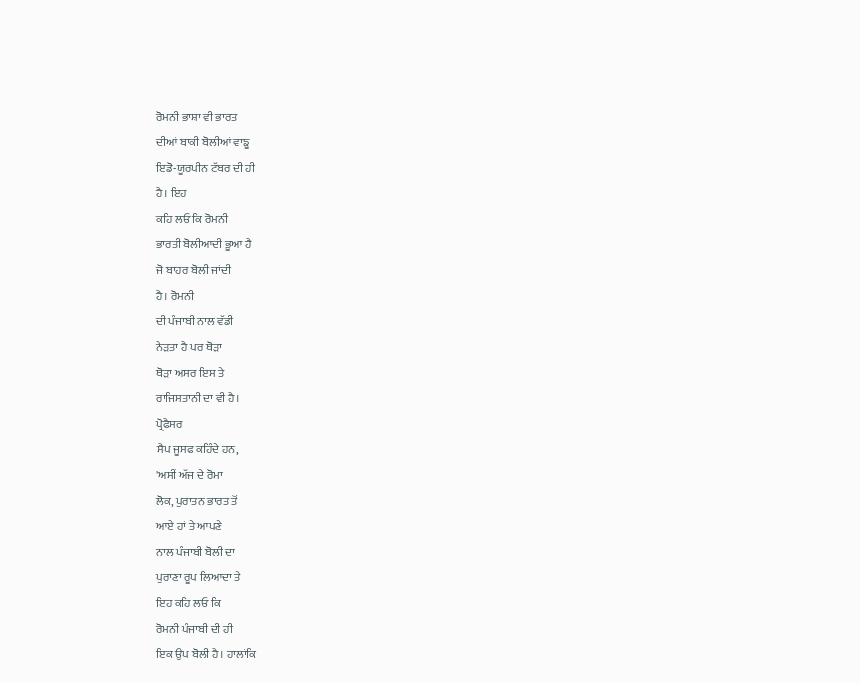ਰੋਮਨੀ ਭਾਸ਼ਾ ਵੀ ਭਾਰਤ
ਦੀਆਂ ਬਾਕੀ ਬੋਲੀਆਂ ਵਾਙੂ
ਇਡੋ-ਯੂਰਪੀਨ ਟੱਬਰ ਦੀ ਹੀ
ਹੈ। ਇਹ
ਕਹਿ ਲਓ ਕਿ ਰੋਮਨੀ
ਭਾਰਤੀ ਬੋਲੀਆਦੀ ਭੂਆ ਹੈ
ਜੋ ਬਾਹਰ ਬੋਲੀ ਜਾਂਦੀ
ਹੈ। ਰੋਮਨੀ
ਦੀ ਪੰਜਾਬੀ ਨਾਲ ਵੱਡੀ
ਨੇੜਤਾ ਹੈ ਪਰ ਥੋੜਾ
ਥੋੜਾ ਅਸਰ ਇਸ ਤੇ
ਰਾਜਿਸਤਾਨੀ ਦਾ ਵੀ ਹੈ।
ਪ੍ਰੋਫੈਸਰ
ਸੈਪ ਜੂਸਫ ਕਹਿੰਦੇ ਹਨ,
'ਅਸੀਂ ਅੱਜ ਦੇ ਰੋਮਾ
ਲੋਕ, ਪੁਰਾਤਨ ਭਾਰਤ ਤੋਂ
ਆਏ ਹਾਂ ਤੇ ਆਪਣੇ
ਨਾਲ ਪੰਜਾਬੀ ਬੋਲੀ ਦਾ
ਪੁਰਾਣਾ ਰੂਪ ਲਿਆਦਾ ਤੇ
ਇਹ ਕਹਿ ਲਓ ਕਿ
ਰੋਮਨੀ ਪੰਜਾਬੀ ਦੀ ਹੀ
ਇਕ ਉਪ ਬੋਲੀ ਹੈ। ਹਾਲਾਂਕਿ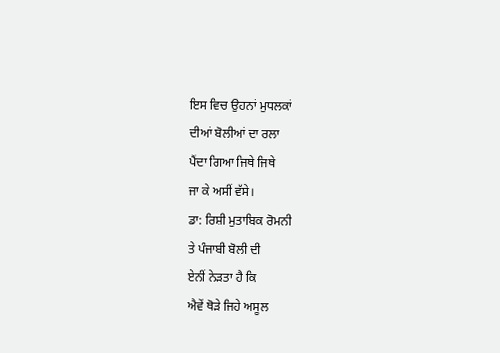ਇਸ ਵਿਚ ਉਹਨਾਂ ਮੁਧਲਕਾਂ
ਦੀਆਂ ਬੋਲੀਆਂ ਦਾ ਰਲਾ
ਪੈਂਦਾ ਗਿਆ ਜਿਥੇ ਜਿਥੇ
ਜਾ ਕੇ ਅਸੀਂ ਵੱਸੇ।
ਡਾ: ਰਿਸ਼ੀ ਮੁਤਾਬਿਕ ਰੋਮਨੀ
ਤੇ ਪੰਜਾਬੀ ਬੋਲੀ ਦੀ
ਏਨੀਂ ਨੇੜਤਾ ਹੈ ਕਿ
ਐਵੇਂ ਥੋੜੇ ਜਿਹੇ ਅਸੂਲ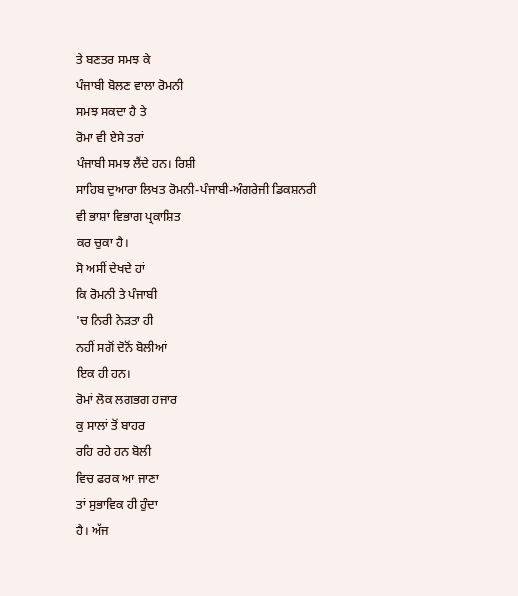ਤੇ ਬਣਤਰ ਸਮਝ ਕੇ
ਪੰਜਾਬੀ ਬੋਲਣ ਵਾਲਾ ਰੋਮਨੀ
ਸਮਝ ਸਕਦਾ ਹੈ ਤੇ
ਰੋਮਾ ਵੀ ਏਸੇ ਤਰਾਂ
ਪੰਜਾਬੀ ਸਮਝ ਲੈਂਦੇ ਹਨ। ਰਿਸ਼ੀ
ਸਾਹਿਬ ਦੁਆਰਾ ਲਿਖਤ ਰੋਮਨੀ-ਪੰਜਾਬੀ-ਅੰਗਰੇਜੀ ਡਿਕਸ਼ਨਰੀ
ਵੀ ਭਾਸ਼ਾ ਵਿਭਾਗ ਪ੍ਰਕਾਸ਼ਿਤ
ਕਰ ਚੁਕਾ ਹੈ।
ਸੋ ਅਸੀਂ ਦੇਖਦੇ ਹਾਂ
ਕਿ ਰੋਮਨੀ ਤੇ ਪੰਜਾਬੀ
'ਚ ਨਿਰੀ ਨੇੜਤਾ ਹੀ
ਨਹੀਂ ਸਗੋਂ ਦੋਨੋਂ ਬੋਲੀਆਂ
ਇਕ ਹੀ ਹਨ।
ਰੋਮਾਂ ਲੋਕ ਲਗਭਗ ਹਜਾਰ
ਕੁ ਸਾਲਾਂ ਤੋਂ ਬਾਹਰ
ਰਹਿ ਰਹੇ ਹਨ ਬੋਲੀ
ਵਿਚ ਫਰਕ ਆ ਜਾਣਾ
ਤਾਂ ਸੁਭਾਵਿਕ ਹੀ ਹੁੰਦਾ
ਹੈ। ਅੱਜ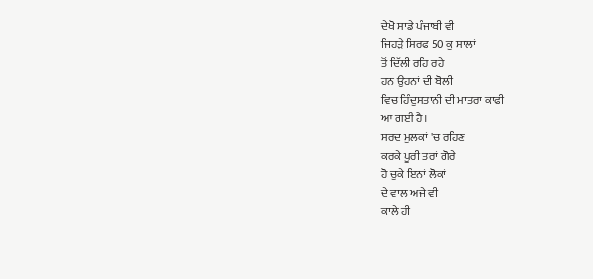ਦੇਖੋ ਸਾਡੇ ਪੰਜਾਬੀ ਵੀ
ਜਿਹੜੇ ਸਿਰਫ 50 ਕੁ ਸਾਲਾਂ
ਤੋਂ ਦਿੱਲੀ ਰਹਿ ਰਹੇ
ਹਨ ਉਹਨਾਂ ਦੀ ਬੋਲੀ
ਵਿਚ ਹਿੰਦੁਸਤਾਨੀ ਦੀ ਮਾਤਰਾ ਕਾਫੀ
ਆ ਗਈ ਹੈ।
ਸਰਦ ਮੁਲਕਾਂ 'ਚ ਰਹਿਣ
ਕਰਕੇ ਪੂਰੀ ਤਰਾਂ ਗੋਰੇ
ਹੋ ਚੁਕੇ ਇਨਾਂ ਲੋਕਾਂ
ਦੇ ਵਾਲ ਅਜੇ ਵੀ
ਕਾਲੇ ਹੀ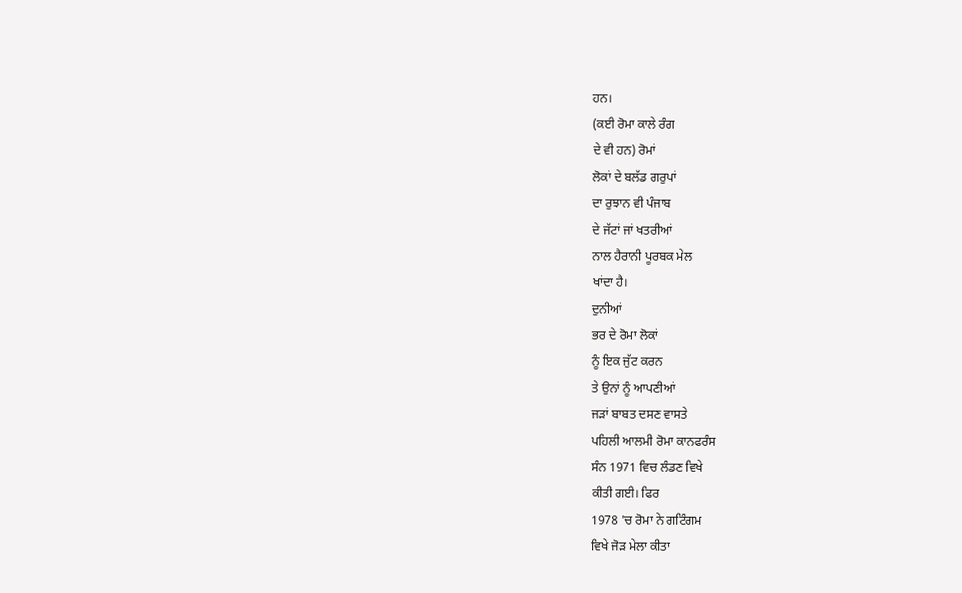ਹਨ।
(ਕਈ ਰੋਮਾ ਕਾਲੇ ਰੰਗ
ਦੇ ਵੀ ਹਨ) ਰੋਮਾਂ
ਲੋਕਾਂ ਦੇ ਬਲੱਡ ਗਰੁਪਾਂ
ਦਾ ਰੁਝਾਨ ਵੀ ਪੰਜਾਬ
ਦੇ ਜੱਟਾਂ ਜਾਂ ਖਤਰੀਆਂ
ਨਾਲ ਹੈਰਾਨੀ ਪੂਰਬਕ ਮੇਲ
ਖਾਂਦਾ ਹੈ।
ਦੁਨੀਆਂ
ਭਰ ਦੇ ਰੋਮਾ ਲੋਕਾਂ
ਨੂੰ ਇਕ ਜੁੱਟ ਕਰਨ
ਤੇ ਉਨਾਂ ਨੂੰ ਆਪਣੀਆਂ
ਜੜਾਂ ਬਾਬਤ ਦਸਣ ਵਾਸਤੇ
ਪਹਿਲੀ ਆਲਮੀ ਰੋਮਾ ਕਾਨਫਰੰਸ
ਸੰਨ 1971 ਵਿਚ ਲੰਡਣ ਵਿਖੇ
ਕੀਤੀ ਗਈ। ਫਿਰ
1978 'ਚ ਰੋਮਾ ਨੇ ਗਟਿੰਗਮ
ਵਿਖੇ ਜੋੜ ਮੇਲਾ ਕੀਤਾ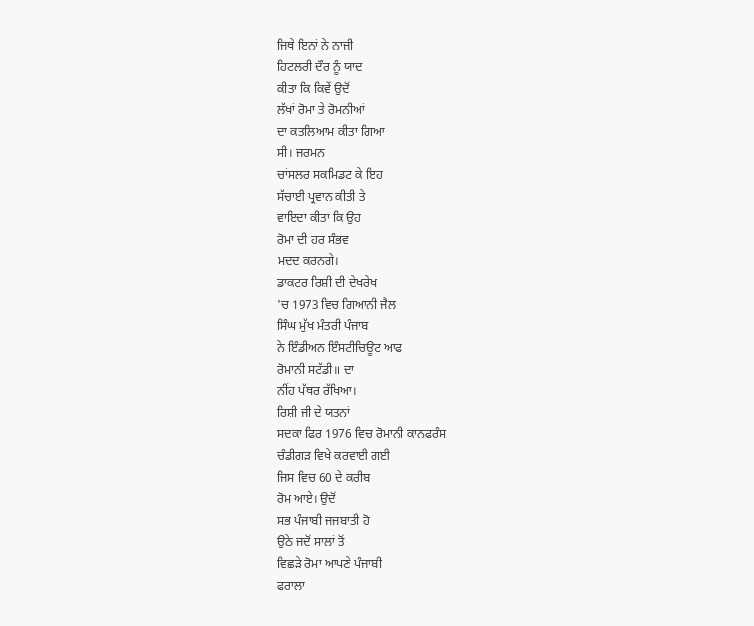ਜਿਥੇ ਇਨਾਂ ਨੇ ਨਾਜੀ
ਹਿਟਲਰੀ ਦੌਰ ਨੂੰ ਯਾਦ
ਕੀਤਾ ਕਿ ਕਿਵੇਂ ਉਦੋਂ
ਲੱਖਾਂ ਰੋਮਾ ਤੇ ਰੋਮਨੀਆਂ
ਦਾ ਕਤਲਿਆਮ ਕੀਤਾ ਗਿਆ
ਸੀ। ਜਰਮਨ
ਚਾਂਸਲਰ ਸਕਮਿਡਟ ਕੇ ਇਹ
ਸੱਚਾਈ ਪ੍ਰਵਾਨ ਕੀਤੀ ਤੇ
ਵਾਇਦਾ ਕੀਤਾ ਕਿ ਉਹ
ਰੋਮਾ ਦੀ ਹਰ ਸੰਭਵ
ਮਦਦ ਕਰਨਗੇ।
ਡਾਕਟਰ ਰਿਸ਼ੀ ਦੀ ਦੇਖਰੇਖ
'ਚ 1973 ਵਿਚ ਗਿਆਨੀ ਜੈਲ
ਸਿੰਘ ਮੁੱਖ ਮੰਤਰੀ ਪੰਜਾਬ
ਨੇ ਇੰਡੀਅਨ ਇੰਸਟੀਚਿਊਟ ਆਫ
ਰੋਮਾਨੀ ਸਟੱਡੀ॥ ਦਾ
ਨੀਂਹ ਪੱਥਰ ਰੱਖਿਆ।
ਰਿਸ਼ੀ ਜੀ ਦੇ ਯਤਨਾਂ
ਸਦਕਾ ਫਿਰ 1976 ਵਿਚ ਰੋਮਾਨੀ ਕਾਨਫਰੰਸ
ਚੰਡੀਗੜ ਵਿਖੇ ਕਰਵਾਈ ਗਈ
ਜਿਸ ਵਿਚ 60 ਦੇ ਕਰੀਬ
ਰੋਮ ਆਏ। ਉਦੋਂ
ਸਭ ਪੰਜਾਬੀ ਜਜਬਾਤੀ ਹੋ
ਉਠੇ ਜਦੋਂ ਸਾਲਾਂ ਤੋਂ
ਵਿਛੜੇ ਰੋਮਾ ਆਪਣੇ ਪੰਜਾਬੀ
ਫਰਾਲਾ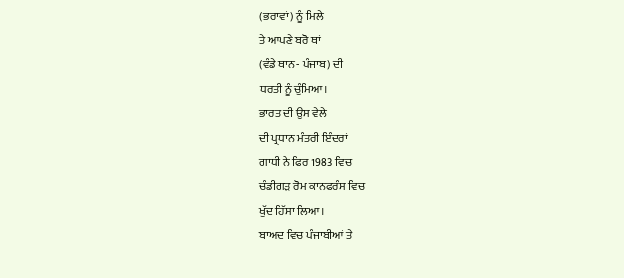(ਭਰਾਵਾਂ) ਨੂੰ ਮਿਲੇ
ਤੇ ਆਪਣੇ ਬਰੋ ਥਾਂ
(ਵੰਡੇ ਥਾਨ- ਪੰਜਾਬ) ਦੀ
ਧਰਤੀ ਨੂੰ ਚੁੰਮਿਆ।
ਭਾਰਤ ਦੀ ਉਸ ਵੇਲੇ
ਦੀ ਪ੍ਰਧਾਨ ਮੰਤਰੀ ਇੰਦਰਾਂ
ਗਾਧੀ ਨੇ ਫਿਰ 1983 ਵਿਚ
ਚੰਡੀਗੜ ਰੋਮ ਕਾਨਫਰੰਸ ਵਿਚ
ਖੁੱਦ ਹਿੱਸਾ ਲਿਆ।
ਬਾਅਦ ਵਿਚ ਪੰਜਾਬੀਆਂ ਤੇ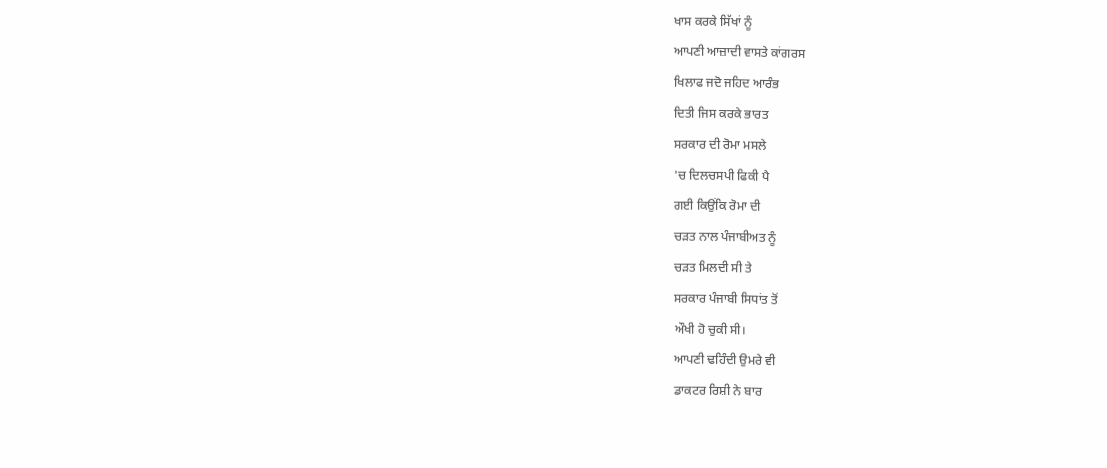ਖਾਸ ਕਰਕੇ ਸਿੱਖਾਂ ਨੂੰ
ਆਪਣੀ ਆਜ਼ਾਦੀ ਵਾਸਤੇ ਕਾਂਗਰਸ
ਖਿਲਾਫ ਜਦੋ ਜਹਿਦ ਆਰੰਭ
ਦਿਤੀ ਜਿਸ ਕਰਕੇ ਭਾਰਤ
ਸਰਕਾਰ ਦੀ ਰੋਮਾ ਮਸਲੇ
'ਚ ਦਿਲਚਸਪੀ ਫਿਕੀ ਪੈ
ਗਈ ਕਿਉਂਕਿ ਰੋਮਾ ਦੀ
ਚੜਤ ਨਾਲ ਪੰਜਾਬੀਅਤ ਨੂੰ
ਚੜਤ ਮਿਲਦੀ ਸੀ ਤੇ
ਸਰਕਾਰ ਪੰਜਾਬੀ ਸਿਧਾਂਤ ਤੋਂ
ਔਖੀ ਹੋ ਚੁਕੀ ਸੀ।
ਆਪਣੀ ਢਹਿੰਦੀ ਉਮਰੇ ਵੀ
ਡਾਕਟਰ ਰਿਸ਼ੀ ਨੇ ਬਾਰ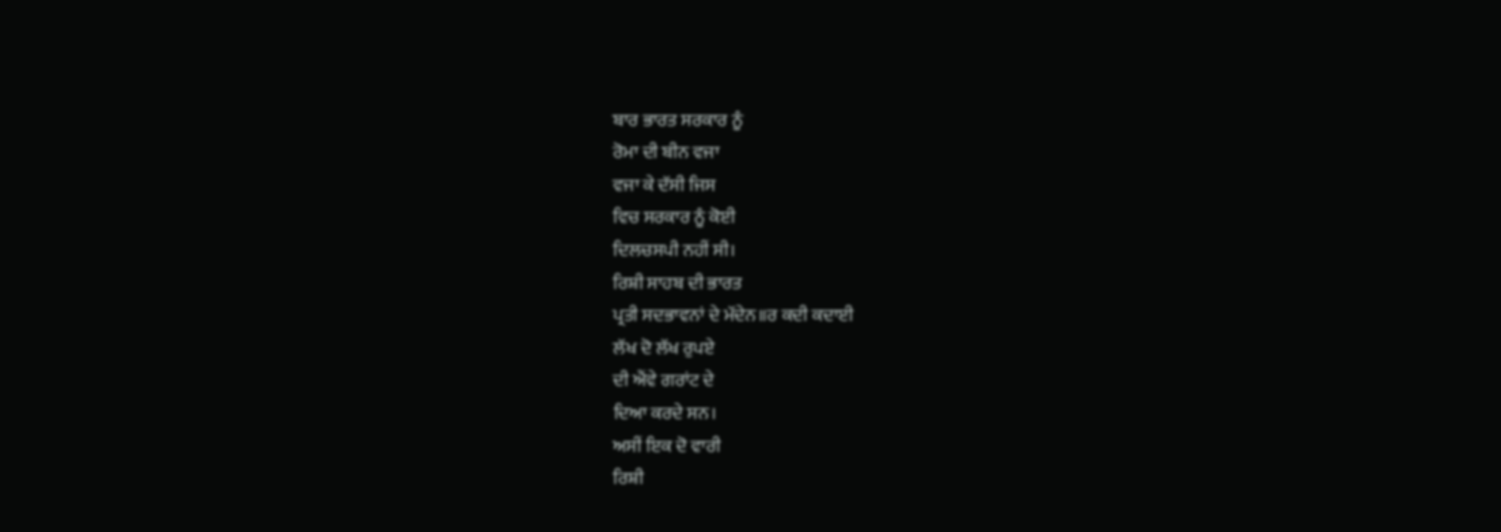ਬਾਰ ਭਾਰਤ ਸਰਕਾਰ ਨੂੰ
ਰੋਮਾ ਦੀ ਬੀਨ ਵਜਾ
ਵਜਾ ਕੇ ਦੱਸੀ ਜਿਸ
ਵਿਚ ਸਰਕਾਰ ਨੂੰ ਕੋਈ
ਦਿਲਚਸਪੀ ਨਹੀਂ ਸੀ।
ਰਿਸ਼ੀ ਸਾਹਬ ਦੀ ਭਾਰਤ
ਪ੍ਰਤੀ ਸਦਭਾਵਨਾਂ ਦੇ ਮੱਦੇਨ॥ਰ ਕਦੀ ਕਦਾਈ
ਲੱਖ ਦੋ ਲੱਖ ਰੁਪਏ
ਦੀ ਐਂਵੇ ਗਰਾਂਟ ਦੇ
ਦਿਆ ਕਰਦੇ ਸਨ।
ਅਸੀਂ ਇਕ ਦੋ ਵਾਰੀ
ਰਿਸ਼ੀ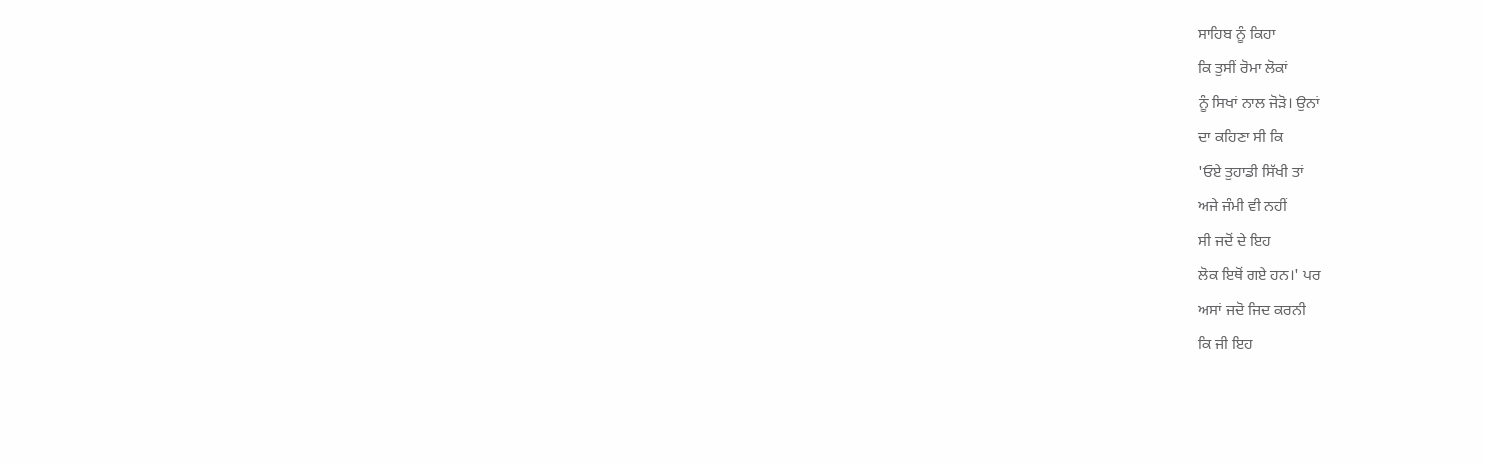ਸਾਹਿਬ ਨੂੰ ਕਿਹਾ
ਕਿ ਤੁਸੀਂ ਰੋਮਾ ਲੋਕਾਂ
ਨੂੰ ਸਿਖਾਂ ਨਾਲ ਜੋੜੋ। ਉਨਾਂ
ਦਾ ਕਹਿਣਾ ਸੀ ਕਿ
'ਓਏ ਤੁਹਾਡੀ ਸਿੱਖੀ ਤਾਂ
ਅਜੇ ਜੰਮੀ ਵੀ ਨਹੀਂ
ਸੀ ਜਦੋਂ ਦੇ ਇਹ
ਲੋਕ ਇਥੋਂ ਗਏ ਹਨ।' ਪਰ
ਅਸਾਂ ਜਦੋ ਜਿਦ ਕਰਨੀ
ਕਿ ਜੀ ਇਹ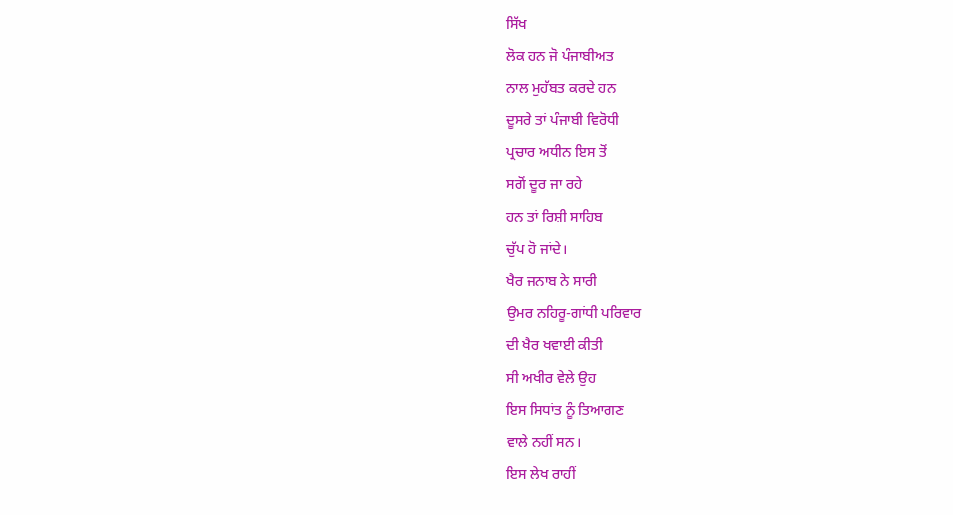ਸਿੱਖ
ਲੋਕ ਹਨ ਜੋ ਪੰਜਾਬੀਅਤ
ਨਾਲ ਮੁਹੱਬਤ ਕਰਦੇ ਹਨ
ਦੂਸਰੇ ਤਾਂ ਪੰਜਾਬੀ ਵਿਰੋਧੀ
ਪ੍ਰਚਾਰ ਅਧੀਨ ਇਸ ਤੋਂ
ਸਗੋਂ ਦੂਰ ਜਾ ਰਹੇ
ਹਨ ਤਾਂ ਰਿਸ਼ੀ ਸਾਹਿਬ
ਚੁੱਪ ਹੋ ਜਾਂਦੇ।
ਖੈਰ ਜਨਾਬ ਨੇ ਸਾਰੀ
ਉਮਰ ਨਹਿਰੂ-ਗਾਂਧੀ ਪਰਿਵਾਰ
ਦੀ ਖੈਰ ਖਵਾਈ ਕੀਤੀ
ਸੀ ਅਖੀਰ ਵੇਲੇ ਉਹ
ਇਸ ਸਿਧਾਂਤ ਨੂੰ ਤਿਆਗਣ
ਵਾਲੇ ਨਹੀਂ ਸਨ।
ਇਸ ਲੇਖ ਰਾਹੀਂ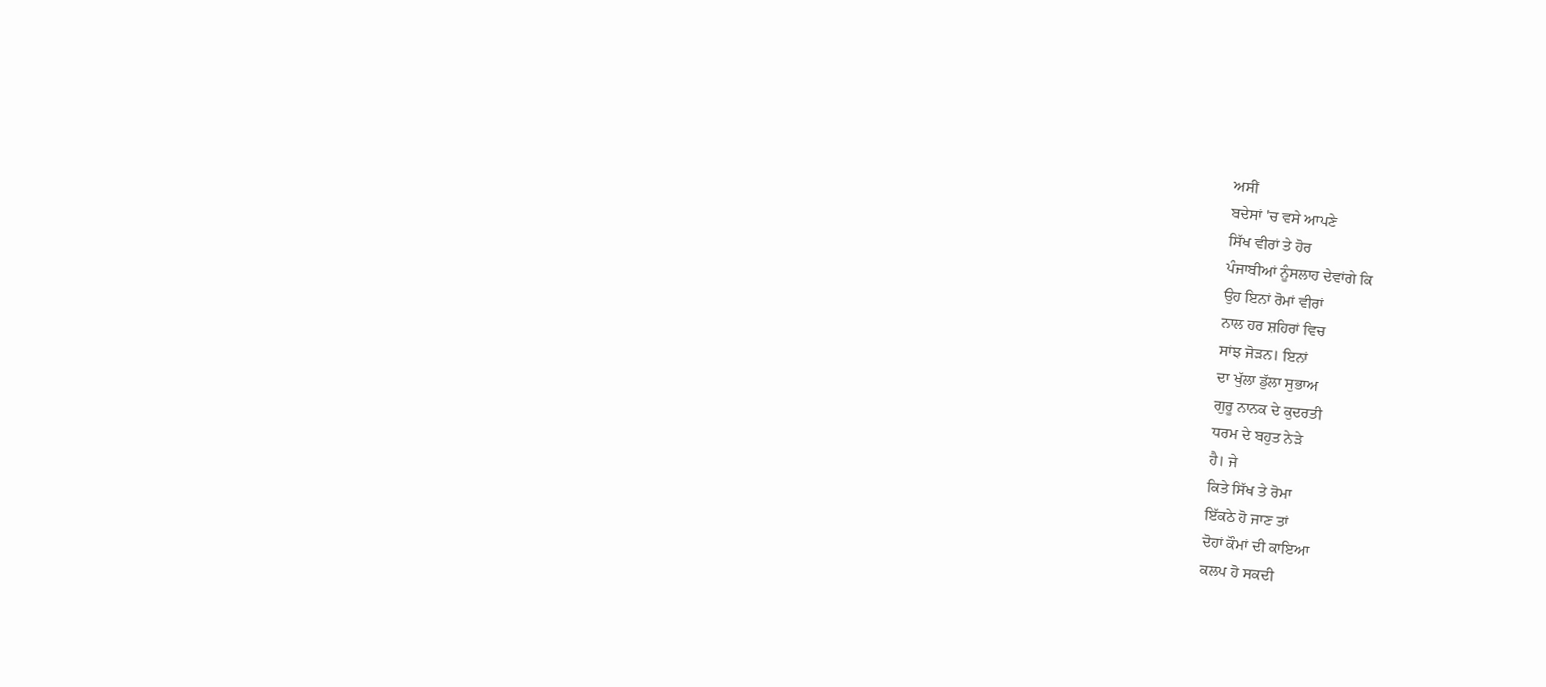ਅਸੀਂ
ਬਦੇਸਾਂ 'ਚ ਵਸੇ ਆਪਣੇ
ਸਿੱਖ ਵੀਰਾਂ ਤੇ ਹੋਰ
ਪੰਜਾਬੀਆਂ ਨੂੰਸਲਾਹ ਦੇਵਾਂਗੇ ਕਿ
ਉਹ ਇਨਾਂ ਰੋਮਾਂ ਵੀਰਾਂ
ਨਾਲ ਹਰ ਸ਼ਹਿਰਾਂ ਵਿਚ
ਸਾਂਝ ਜੋੜਨ। ਇਨਾਂ
ਦਾ ਖੁੱਲਾ ਡੁੱਲਾ ਸੁਭਾਅ
ਗੁਰੂ ਨਾਨਕ ਦੇ ਕੁਦਰਤੀ
ਧਰਮ ਦੇ ਬਹੁਤ ਨੇੜੇ
ਹੈ। ਜੇ
ਕਿਤੇ ਸਿੱਖ ਤੇ ਰੋਮਾ
ਇੱਕਠੇ ਹੋ ਜਾਣ ਤਾਂ
ਦੋਹਾਂ ਕੌਮਾਂ ਦੀ ਕਾਇਆ
ਕਲਪ ਹੋ ਸਕਦੀ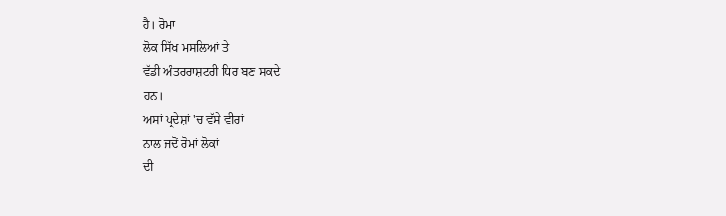ਹੈ। ਰੋਮਾ
ਲੋਕ ਸਿੱਖ ਮਸਲਿਆਂ ਤੇ
ਵੱਡੀ ਅੰਤਰਰਾਸ਼ਟਰੀ ਧਿਰ ਬਣ ਸਕਦੇ
ਹਨ।
ਅਸਾਂ ਪ੍ਰਦੇਸ਼ਾਂ 'ਚ ਵੱਸੇ ਵੀਰਾਂ
ਨਾਲ ਜਦੋਂ ਰੋਮਾਂ ਲੋਕਾਂ
ਦੀ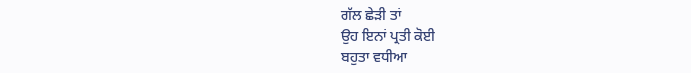ਗੱਲ ਛੇੜੀ ਤਾਂ
ਉਹ ਇਨਾਂ ਪ੍ਰਤੀ ਕੋਈ
ਬਹੁਤਾ ਵਧੀਆ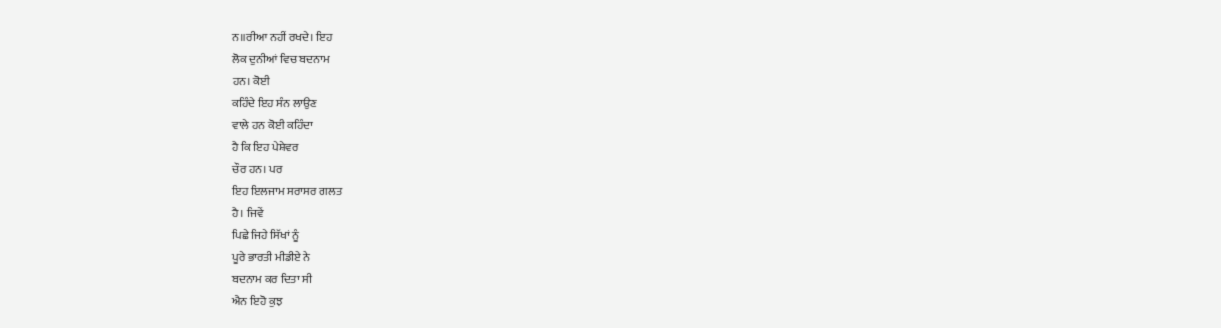ਨ॥ਰੀਆ ਨਹੀਂ ਰਖਦੇ। ਇਹ
ਲੋਕ ਦੁਨੀਆਂ ਵਿਚ ਬਦਨਾਮ
ਹਨ। ਕੋਈ
ਕਹਿੰਦੇ ਇਹ ਸੰਨ ਲਾਉਣ
ਵਾਲੇ ਹਨ ਕੋਈ ਕਹਿੰਦਾ
ਹੈ ਕਿ ਇਹ ਪੇਸ਼ੇਵਰ
ਚੌਰ ਹਨ। ਪਰ
ਇਹ ਇਲਜਾਮ ਸਰਾਸਰ ਗਲਤ
ਹੈ। ਜਿਵੇਂ
ਪਿਛੇ ਜਿਹੇ ਸਿੱਖਾਂ ਨੂੰ
ਪੂਰੇ ਭਾਰਤੀ ਮੀਡੀਏ ਨੇ
ਬਦਨਾਮ ਕਰ ਦਿਤਾ ਸੀ
ਐਨ ਇਹੋ ਕੁਝ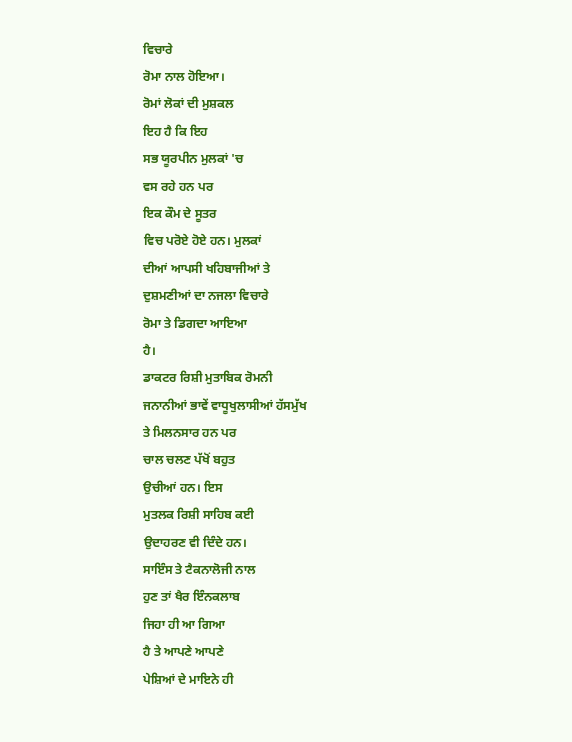ਵਿਚਾਰੇ
ਰੋਮਾ ਨਾਲ ਹੋਇਆ।
ਰੋਮਾਂ ਲੋਕਾਂ ਦੀ ਮੁਸ਼ਕਲ
ਇਹ ਹੈ ਕਿ ਇਹ
ਸਭ ਯੂਰਪੀਨ ਮੁਲਕਾਂ 'ਚ
ਵਸ ਰਹੇ ਹਨ ਪਰ
ਇਕ ਕੌਮ ਦੇ ਸੂਤਰ
ਵਿਚ ਪਰੋਏ ਹੋਏ ਹਨ। ਮੁਲਕਾਂ
ਦੀਆਂ ਆਪਸੀ ਖਹਿਬਾਜੀਆਂ ਤੇ
ਦੁਸ਼ਮਣੀਆਂ ਦਾ ਨਜਲਾ ਵਿਚਾਰੇ
ਰੋਮਾ ਤੇ ਡਿਗਦਾ ਆਇਆ
ਹੈ।
ਡਾਕਟਰ ਰਿਸ਼ੀ ਮੁਤਾਬਿਕ ਰੋਮਨੀ
ਜਨਾਨੀਆਂ ਭਾਵੇਂ ਵਾਧੂਖੁਲਾਸੀਆਂ ਹੱਸਮੁੱਖ
ਤੇ ਮਿਲਨਸਾਰ ਹਨ ਪਰ
ਚਾਲ ਚਲਣ ਪੱਖੋਂ ਬਹੁਤ
ਉਚੀਆਂ ਹਨ। ਇਸ
ਮੁਤਲਕ ਰਿਸ਼ੀ ਸਾਹਿਬ ਕਈ
ਉਦਾਹਰਣ ਵੀ ਦਿੰਦੇ ਹਨ।
ਸਾਇੰਸ ਤੇ ਟੈਕਨਾਲੋਜੀ ਨਾਲ
ਹੁਣ ਤਾਂ ਖੈਰ ਇੰਨਕਲਾਬ
ਜਿਹਾ ਹੀ ਆ ਗਿਆ
ਹੈ ਤੇ ਆਪਣੇ ਆਪਣੇ
ਪੇਸ਼ਿਆਂ ਦੇ ਮਾਇਨੇ ਹੀ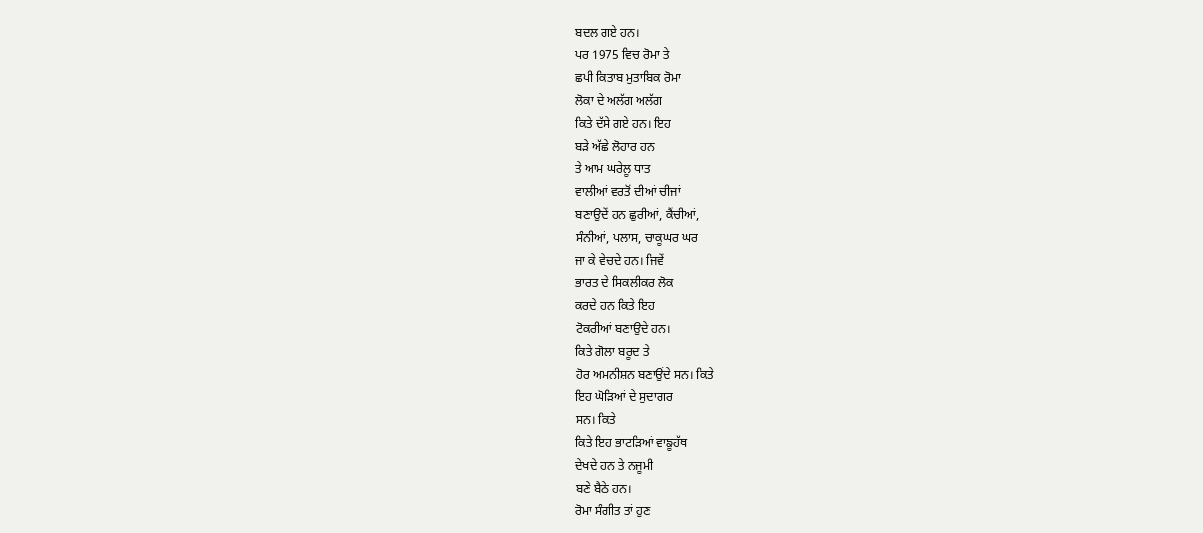ਬਦਲ ਗਏ ਹਨ।
ਪਰ 1975 ਵਿਚ ਰੋਮਾ ਤੇ
ਛਪੀ ਕਿਤਾਬ ਮੁਤਾਬਿਕ ਰੋਮਾ
ਲੋਕਾ ਦੇ ਅਲੱਗ ਅਲੱਗ
ਕਿਤੇ ਦੱਸੇ ਗਏ ਹਨ। ਇਹ
ਬੜੇ ਅੱਛੇ ਲੋਹਾਰ ਹਨ
ਤੇ ਆਮ ਘਰੇਲੂ ਧਾਤ
ਵਾਲੀਆਂ ਵਰਤੋਂ ਦੀਆਂ ਚੀਜਾਂ
ਬਣਾਉਦੇਂ ਹਨ ਛੁਰੀਆਂ, ਕੈਂਚੀਆਂ,
ਸੰਨੀਆਂ, ਪਲਾਸ, ਚਾਕੂਘਰ ਘਰ
ਜਾ ਕੇ ਵੇਚਦੇ ਹਨ। ਜਿਵੇਂ
ਭਾਰਤ ਦੇ ਸਿਕਲੀਕਰ ਲੋਕ
ਕਰਦੇ ਹਨ ਕਿਤੇ ਇਹ
ਟੋਕਰੀਆਂ ਬਣਾਉਦੇ ਹਨ।
ਕਿਤੇ ਗੋਲਾ ਬਰੂਦ ਤੇ
ਹੋਰ ਅਮਨੀਸ਼ਨ ਬਣਾਉਂਦੇ ਸਨ। ਕਿਤੇ
ਇਹ ਘੋੜਿਆਂ ਦੇ ਸੁਦਾਗਰ
ਸਨ। ਕਿਤੇ
ਕਿਤੇ ਇਹ ਭਾਟੜਿਆਂ ਵਾਙੂਹੱਥ
ਦੇਖਦੇ ਹਨ ਤੇ ਨਜੂਮੀ
ਬਣੇ ਬੈਠੇ ਹਨ।
ਰੋਮਾ ਸੰਗੀਤ ਤਾਂ ਹੁਣ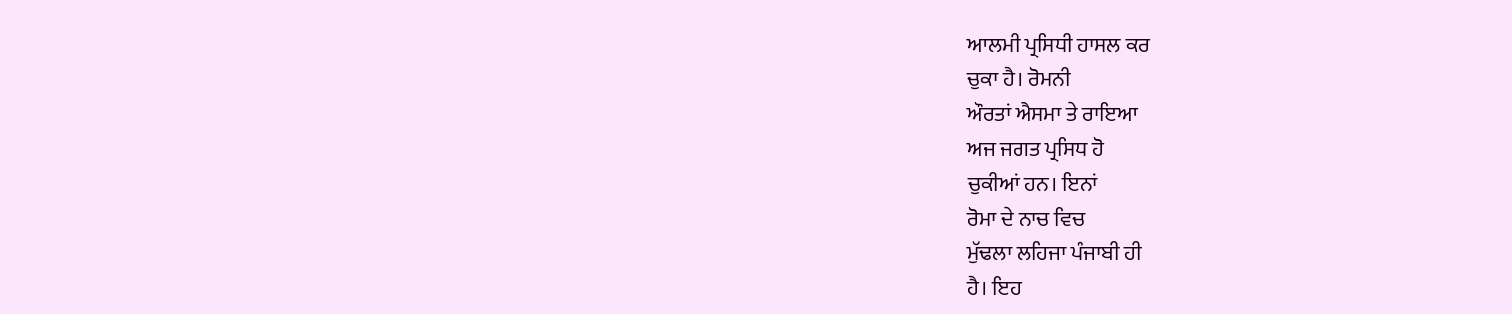ਆਲਮੀ ਪ੍ਰਸਿਧੀ ਹਾਸਲ ਕਰ
ਚੁਕਾ ਹੈ। ਰੋਮਨੀ
ਔਰਤਾਂ ਐਸਮਾ ਤੇ ਰਾਇਆ
ਅਜ ਜਗਤ ਪ੍ਰਸਿਧ ਹੋ
ਚੁਕੀਆਂ ਹਨ। ਇਨਾਂ
ਰੋਮਾ ਦੇ ਨਾਚ ਵਿਚ
ਮੁੱਢਲਾ ਲਹਿਜਾ ਪੰਜਾਬੀ ਹੀ
ਹੈ। ਇਹ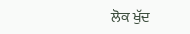ਲੋਕ ਖੁੱਦ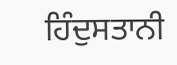ਹਿੰਦੁਸਤਾਨੀ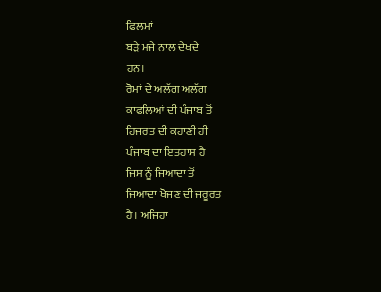ਫਿਲਮਾਂ
ਬੜੇ ਮਜੇ ਨਾਲ ਦੇਖਦੇ
ਹਨ।
ਰੋਮਾਂ ਦੇ ਅਲੱਗ ਅਲੱਗ
ਕਾਫਲਿਆਂ ਦੀ ਪੰਜਾਬ ਤੋਂ
ਹਿਜਰਤ ਦੀ ਕਹਾਣੀ ਹੀ
ਪੰਜਾਬ ਦਾ ਇਤਹਾਸ ਹੈ
ਜਿਸ ਨੂੰ ਜਿਆਦਾ ਤੋਂ
ਜਿਆਦਾ ਖੋਜਣ ਦੀ ਜਰੂਰਤ
ਹੈ। ਅਜਿਹਾ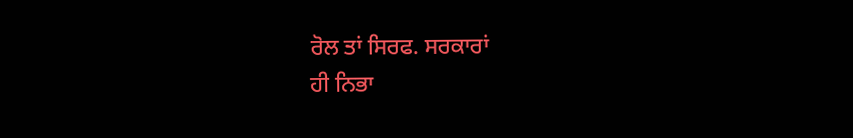ਰੋਲ ਤਾਂ ਸਿਰਫ. ਸਰਕਾਰਾਂ
ਹੀ ਨਿਭਾ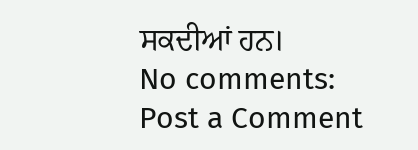ਸਕਦੀਆਂ ਹਨ।
No comments:
Post a Comment